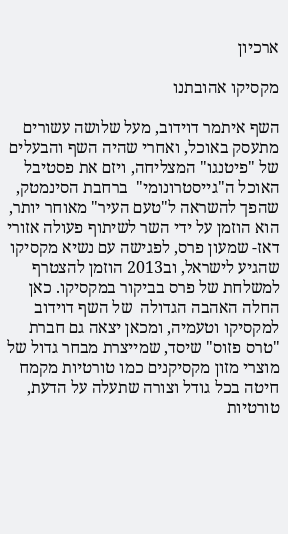ארכיון

מקסיקו אהובתנו

השף איתמר דוידוב, מעל שלושה עשורים מתעסק באוכל, ואחרי שהיה השף והבעלים של "פיטנגו" המצליחה, ויזם את פסטיבל האוכל ה"גייסטרונומי"  ברחבת הסינמטק, שהפך להשראה ל"טעם העיר" מאוחר יותר, הוא הוזמן על ידי השר לשיתוף פעולה אזורי דאז- שמעון פרס, לפגישה עם נשיא מקסיקו שהגיע לישראל, וב2013 הוזמן להצטרף למשלחת של פרס בביקור במקסיקו. כאן החלה האהבה הגדולה  של השף דוידוב למקסיקו וטעמיה, ומכאן יצאה גם חברת "טרס פזוס" שיסד, שמייצרת מבחר גדול של מוצרי מזון מקסיקנים כמו טורטיות מקמח חיטה בכל גודל וצורה שתעלה על הדעת, טורטיות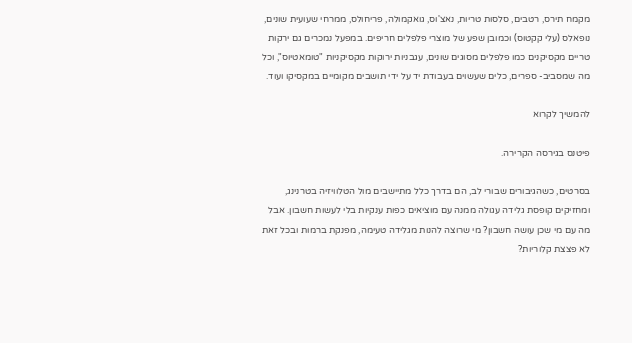מקמח תירס, רטבים, סלסות טריות, נאצ'וס, גואקמולה, פריחולס, ממרחי שעועית שונים, נופאלס (עלי קקטוס) וכמובן שפע של מוצרי פלפלים חריפים. במפעל נמכרים גם ירקות טריים מקסיקנים כמו פלפלים מסוגים שונים, עגבניות ירוקות מקסיקניות "טומאטיוס", וכל מה שמסביב- ספרים, כלים שעשוים בעבודת יד על ידי תושבים מקומיים במקסיקו ועוד.

להמשיך לקרוא

פיטנס בגירסה הקרירה.

בסרטים, כשהגיבורים שבורי לב, הם בדרך כלל מתיישבים מול הטלוויזיה בטרנינג, ומחזיקים קופסת גלידה עגולה ממנה עם מוציאים כפות ענקיות בלי לעשות חשבון. אבל מה עם מי שכן עושה חשבון? מי שרוצה להנות מגלידה טעימה, מפנקת ברמות ובכל זאת לא פצצת קלוריות?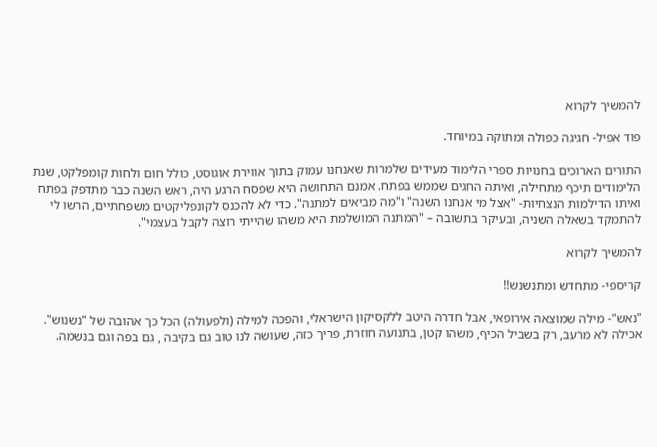להמשיך לקרוא

פוד אפיל- חגיגה כפולה ומתוקה במיוחד.

התורים הארוכים בחנויות ספרי הלימוד מעידים שלמרות שאנחנו עמוק בתוך אווירת אוגוסט, כולל חום ולחות קומפלקט, שנת הלימודים תיכף מתחילה, ואיתה החגים שממש בפתח. אמנם התחושה היא שפסח הרגע היה, ראש השנה כבר מתדפק בפתח ואיתו הדילמות הנצחיות- "אצל מי אנחנו השנה" ו"מה מביאים למתנה". כדי לא להכנס לקונפליקטים משפחתיים, הרשו לי להתמקד בשאלה השניה, ובעיקר בתשובה – "המתנה המושלמת היא משהו שהייתי רוצה לקבל בעצמי".

להמשיך לקרוא

קריספי- מתחדש ומתנשנש!!

"נאש"- מילה שמוצאה אירופאי, אבל חדרה היטב ללקסיקון הישראלי, והפכה למילה (ולפעולה) הכל כך אהובה של "נשנוש". אכילה לא מרעב, רק בשביל הכיף, משהו קטן, בתנועה חוזרת, פריך כזה, שעושה לנו טוב גם בקיבה , גם בפה וגם בנשמה.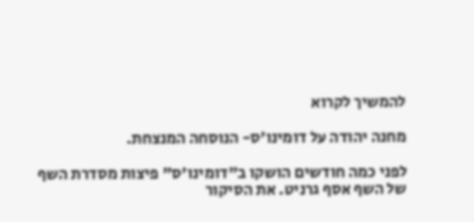להמשיך לקרוא

מחנה יהודה על דומינו'ס- הנוסחה המנצחת.

לפני כמה חודשים הושקו ב"דומינו'ס" פיצות מסדרת השף של השף אסף גרניט. את הסיקור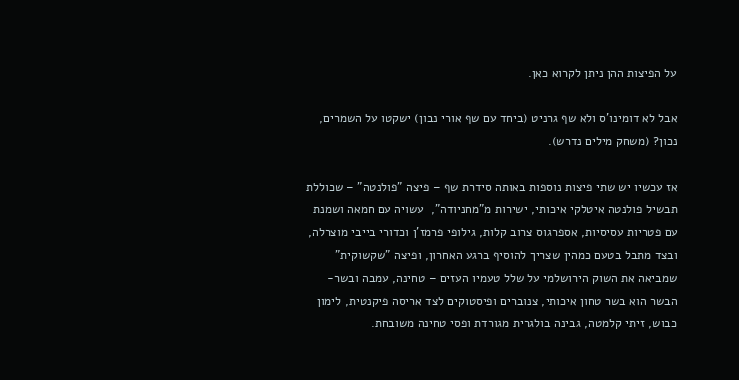על הפיצות ההן ניתן לקרוא כאן.

אבל לא דומינו'ס ולא שף גרניט (ביחד עם שף אורי נבון) ישקטו על השמרים, נכון? (משחק מילים נדרש).

אז עכשיו יש שתי פיצות נוספות באותה סידרת שף – פיצה "פולנטה" – שכוללת תבשיל פולנטה איטלקי איכותי, ישירות מ"מחניודה",  עשויה עם חמאה ושמנת עם פטריות עסיסיות, אספרגוס צרוב קלות, גילופי פרמז'ן וכדורי בייבי מוצרלה, ובצד מתבל בטעם כמהין שצריך להוסיף ברגע האחרון, ופיצה "שקשוקית" שמביאה את השוק הירושלמי על שלל טעמיו העזים – טחינה, עמבה ובשר- הבשר הוא בשר טחון איכותי, צנוברים ופיסטוקים לצד אריסה פיקנטית, לימון כבוש, זיתי קלמטה, גבינה בולגרית מגורדת ופסי טחינה משובחת.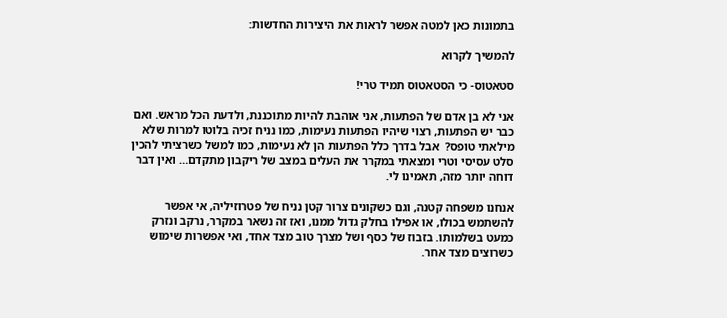בתמונות כאן למטה אפשר לראות את היצירות החדשות:

להמשיך לקרוא

סטאטוס- כי הסטאטוס תמיד טרי!

אני לא בן אדם של הפתעות, אני אוהבת להיות מתוכננת, ולדעת הכל מראש. ואם כבר יש הפתעות, רצוי שיהיו הפתעות נעימות, כמו נניח זכיה בלוטו למרות שלא מילאתי טופס?  אבל בדרך כלל הפתעות הן לא נעימות, כמו למשל כשרציתי להכין סלט עסיסי וטרי ומצאתי במקרר את העלים במצב של ריקבון מתקדם… ואין דבר דוחה יותר מזה, תאמינו לי.

אנחנו משפחה קטנה, וגם כשקונים צרור קטן נניח של פטרוזיליה, אי אפשר להשתמש בכולו, או אפילו בחלק גדול ממנו, ואז זה נשאר במקרר, נרקב ונזרק כמעט בשלמותו. בזבוז של כסף ושל מצרך טוב מצד אחד, ואי אפשרות שימוש כשרוצים מצד אחר.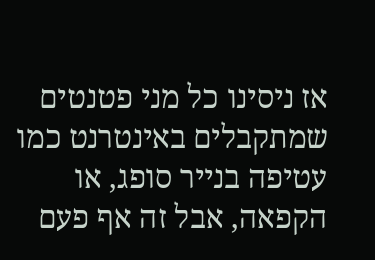אז ניסינו כל מני פטנטים שמתקבלים באינטרנט כמו עטיפה בנייר סופג, או הקפאה, אבל זה אף פעם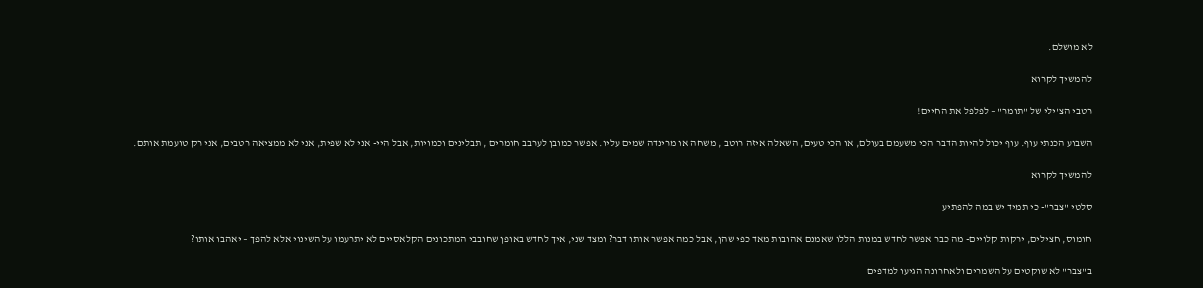לא מושלם.

להמשיך לקרוא

רטבי הצ'ילי של "תומר" – לפלפל את החיים!

השבוע הכנתי עוף. עוף יכול להיות הדבר הכי משעמם בעולם, או הכי טעים, השאלה איזה רוטב , משחה או מרינדה שמים עליו. אפשר כמובן לערבב חומרים , תבלינים וכמויות, אבל היי- אני לא שפית, אני לא ממציאה רטבים, אני רק טועמת אותם.

להמשיך לקרוא

סלטי "צבר"- כי תמיד יש במה להפתיע

חומוס, חצילים, ירקות קלויים- מה כבר אפשר לחדש במנות הללו שאמנם אהובות מאד כפי שהן, אבל כמה אפשר אותו דבר? ומצד שני, איך לחדש באופן שחובבי המתכונים הקלאסיים לא יתרעמו על השינוי אלא להפך – יאהבו אותו?

ב"צבר" לא שוקטים על השמרים ולאחרונה הגיעו למדפים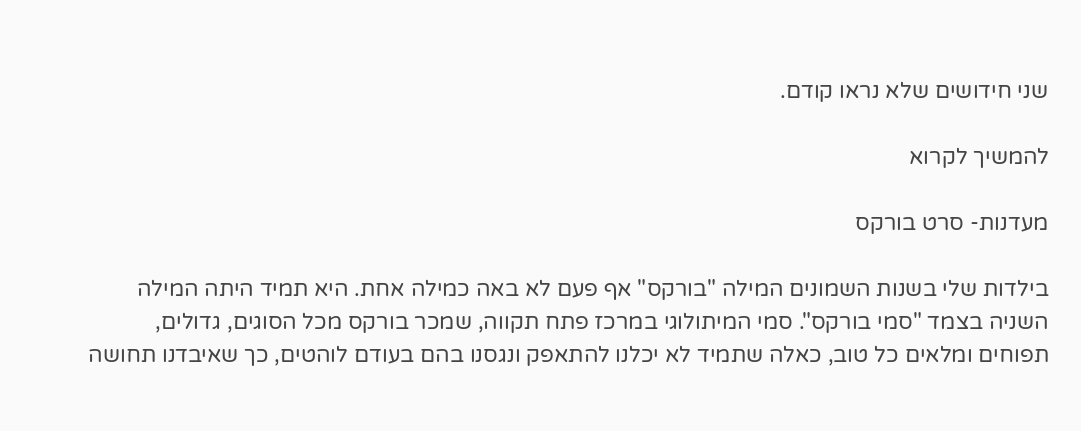שני חידושים שלא נראו קודם.

להמשיך לקרוא

מעדנות- סרט בורקס

בילדות שלי בשנות השמונים המילה "בורקס" אף פעם לא באה כמילה אחת. היא תמיד היתה המילה השניה בצמד "סמי בורקס". סמי המיתולוגי במרכז פתח תקווה, שמכר בורקס מכל הסוגים, גדולים, תפוחים ומלאים כל טוב, כאלה שתמיד לא יכלנו להתאפק ונגסנו בהם בעודם לוהטים, כך שאיבדנו תחושה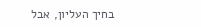בחיך העליון, אבל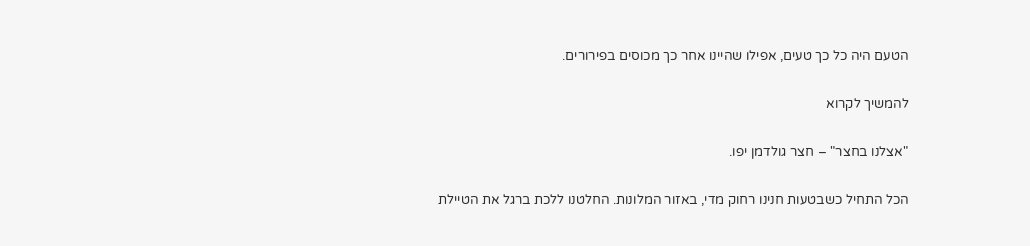הטעם היה כל כך טעים, אפילו שהיינו אחר כך מכוסים בפירורים.

להמשיך לקרוא

"אצלנו בחצר" – חצר גולדמן יפו.

הכל התחיל כשבטעות חנינו רחוק מדי, באזור המלונות. החלטנו ללכת ברגל את הטיילת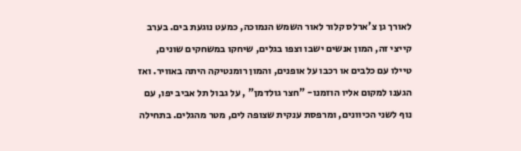לאורך גן צ'ארלס קלור לאור השמש הנמוכה, כמעט נוגעת בים. בערב קייצי זה, המון אנשים ישבו וצפו בגלים, שיחקו במשחקים שונים, טיילו עם כלבים או רכבו על אופנים, והמון רומנטיקה היתה באוויר. ואז הגענו למקום אליו הוזמנו- "חצר גולדמן" , על גבול תל אביב יפו, עם נוף לשני הכיוונים, ומרפסת ענקית שצופה לים, מטר מהגלים. בתחילה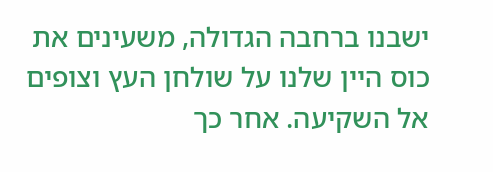ישבנו ברחבה הגדולה, משעינים את כוס היין שלנו על שולחן העץ וצופים אל השקיעה. אחר כך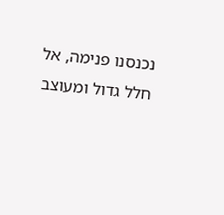נכנסנו פנימה, אל חלל גדול ומעוצב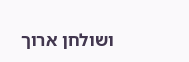ושולחן ארוך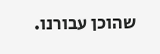שהוכן עבורנו.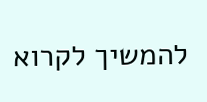להמשיך לקרוא